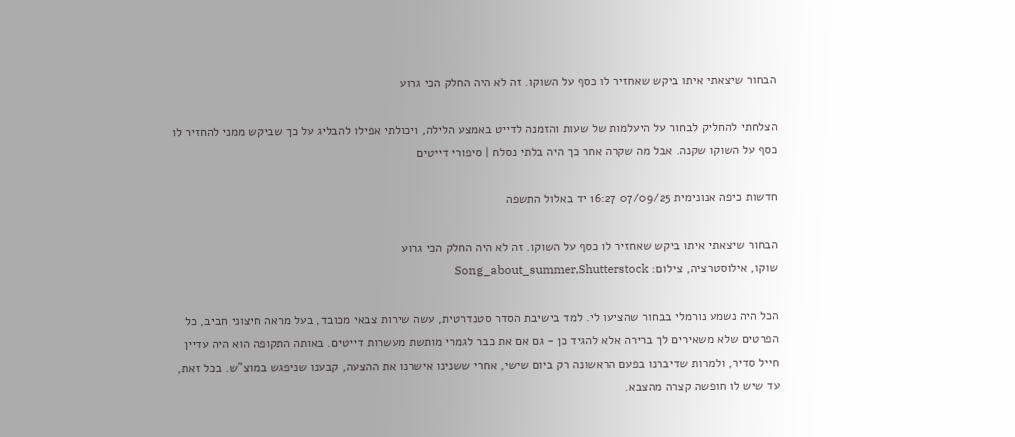הבחור שיצאתי איתו ביקש שאחזיר לו כסף על השוקו. זה לא היה החלק הכי גרוע

הצלחתי להחליק לבחור על היעלמות של שעות והזמנה לדייט באמצע הלילה, ויכולתי אפילו להבליג על כך שביקש ממני להחזיר לו כסף על השוקו שקנה. אבל מה שקרה אחר כך היה בלתי נסלח | סיפורי דייטים

חדשות כיפה אנונימית 07/09/25 16:27 יד באלול התשפה

הבחור שיצאתי איתו ביקש שאחזיר לו כסף על השוקו. זה לא היה החלק הכי גרוע
שוקו, אילוסטרציה, צילום: Song_about_summer,Shutterstock

הכל היה נשמע נורמלי בבחור שהציעו לי. למד בישיבת הסדר סטנדרטית, עשה שירות צבאי מכובד, בעל מראה חיצוני חביב, כל הפרטים שלא משאירים לך ברירה אלא להגיד כן - גם אם את כבר לגמרי מותשת מעשרות דייטים. באותה התקופה הוא היה עדיין חייל סדיר, ולמרות שדיברנו בפעם הראשונה רק ביום שישי, אחרי ששנינו אישרנו את ההצעה, קבענו שניפגש במוצ"ש. בכל זאת, עד שיש לו חופשה קצרה מהצבא.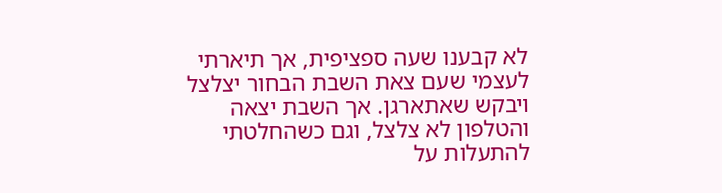לא קבענו שעה ספציפית, אך תיארתי לעצמי שעם צאת השבת הבחור יצלצל ויבקש שאתארגן. אך השבת יצאה והטלפון לא צלצל, וגם כשהחלטתי להתעלות על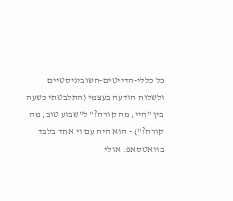כל כללי-הדייטים-השוביניסטיים ולשלוח הודעה בעצמי (התלבטתי כשעה בין "היי, מה קורה?" ל"שבוע טוב, מה קורה?") - הוא היה עם וי אחד בלבד בוואטסאפ. אולי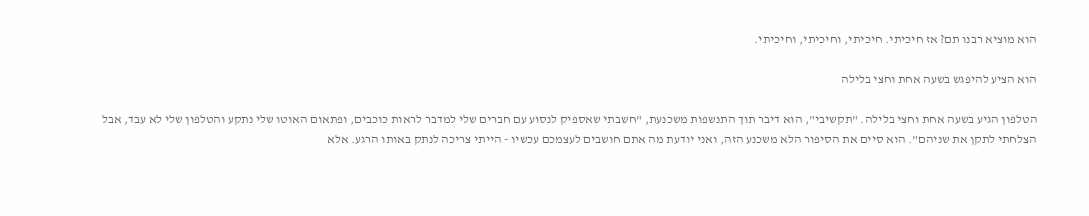הוא מוציא רבנו תם? אז חיכיתי. חיכיתי, וחיכיתי, וחיכיתי.

הוא הציע להיפגש בשעה אחת וחצי בלילה

הטלפון הגיע בשעה אחת וחצי בלילה. "תקשיבי", הוא דיבר תוך התנשפות משכנעת, "חשבתי שאספיק לנסוע עם חברים שלי למדבר לראות כוכבים, ופתאום האוטו שלי נתקע והטלפון שלי לא עבד, אבל הצלחתי לתקן את שניהם". הוא סיים את הסיפור הלא משכנע הזה, ואני יודעת מה אתם חושבים לעצמכם עכשיו - הייתי צריכה לנתק באותו הרגע. אלא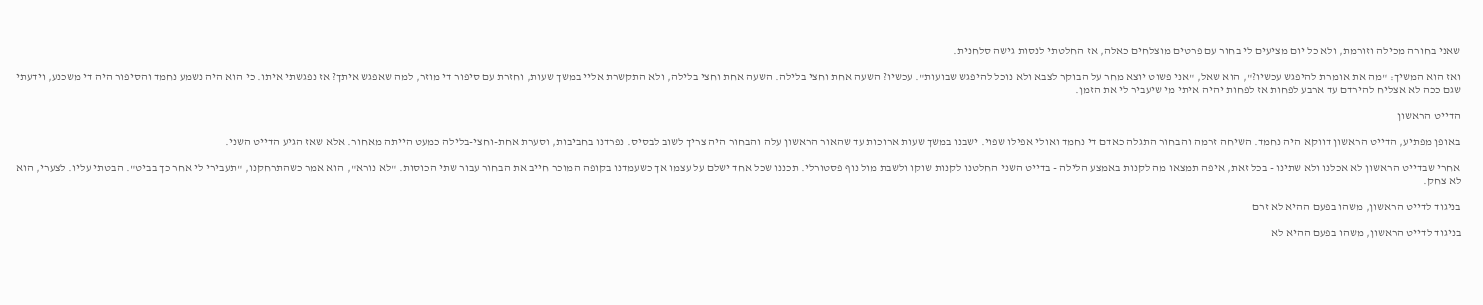שאני בחורה מכילה וזורמת, ולא כל יום מציעים לי בחור עם פרטים מוצלחים כאלה, אז החלטתי לנסות גישה סלחנית.

ואז הוא המשיך: "מה את אומרת להיפגש עכשיו?", הוא שאל, "אני פשוט יוצא מחר על הבוקר לצבא ולא נוכל להיפגש שבועות". עכשיו? השעה אחת וחצי בלילה. השעה אחת וחצי בלילה, ולא התקשרת אליי במשך שעות, וחזרת עם סיפור די מוזר, למה שאפגש איתך? אז נפגשתי איתו. כי הוא היה נשמע נחמד והסיפור היה די משכנע, וידעתי שגם ככה לא אצליח להירדם עד ארבע לפחות אז לפחות יהיה איתי מי שיעביר לי את הזמן.

הדייט הראשון

באופן מפתיע, הדייט הראשון דווקא היה נחמד. השיחה זרמה והבחור התגלה כאדם די נחמד ואולי אפילו שפוי. ישבנו במשך שעות ארוכות עד שהאור הראשון עלה והבחור היה צריך לשוב לבסיס. נפרדנו בחביבות, וסערת אחת-וחצי-בלילה כמעט הייתה מאחור. אלא שאז הגיע הדייט השני.

אחרי שבדייט הראשון לא אכלנו ולא שתינו - בכל זאת, איפה תמצאו מה לקנות באמצע הלילה - בדייט השני החלטנו לקנות שוקו ולשבת מול נוף פסטורלי. תכננו שכל אחד ישלם על עצמו אך כשעמדנו בקופה המוכר חייב את הבחור עבור שתי הכוסות. "לא נורא", הוא אמר כשהתרחקנו, "תעבירי לי אחר כך בביט". הבטתי עליו. לצערי, הוא לא צחק.

בניגוד לדייט הראשון, משהו בפעם ההיא לא זרם

בניגוד לדייט הראשון, משהו בפעם ההיא לא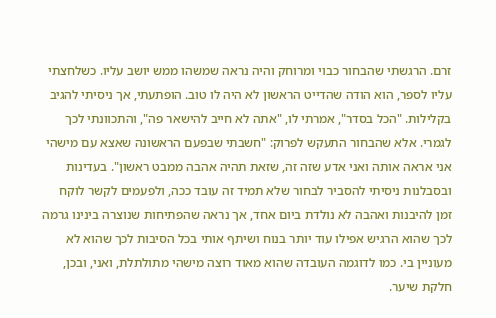זרם. הרגשתי שהבחור כבוי ומרוחק והיה נראה שמשהו ממש יושב עליו. כשלחצתי עליו לספר, הוא הודה שהדייט הראשון לא היה לו טוב. הופתעתי, אך ניסיתי להגיב בקלילות. "הכל בסדר", אמרתי לו, "אתה לא חייב להישאר פה", והתכוונתי לכך לגמרי. אלא שהבחור התעקש לפרוק: "חשבתי שבפעם הראשונה שאצא עם מישהי אני אראה אותה ואני אדע שזה זה, שזאת תהיה אהבה ממבט ראשון". בעדינות ובסבלנות ניסיתי להסביר לבחור שלא תמיד זה עובד ככה, ולפעמים לקשר לוקח זמן להיבנות ואהבה לא נולדת ביום אחד, אך נראה שהפתיחות שנוצרה בינינו גרמה לכך שהוא הרגיש אפילו עוד יותר בנוח ושיתף אותי בכל הסיבות לכך שהוא לא מעוניין בי. כמו לדוגמה העובדה שהוא מאוד רוצה מישהי מתולתלת, ואני, ובכן, חלקת שיער.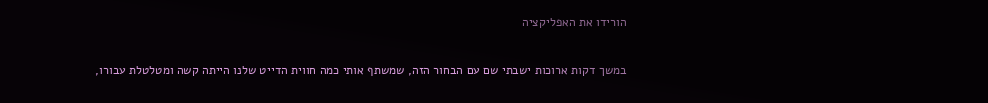הורידו את האפליקציה

במשך דקות ארוכות ישבתי שם עם הבחור הזה, שמשתף אותי כמה חווית הדייט שלנו הייתה קשה ומטלטלת עבורו,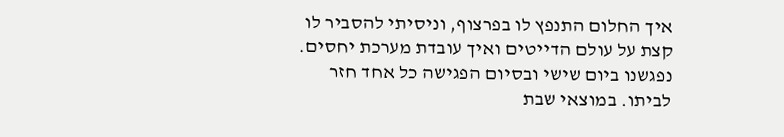איך החלום התנפץ לו בפרצוף, וניסיתי להסביר לו קצת על עולם הדייטים ואיך עובדת מערכת יחסים. נפגשנו ביום שישי ובסיום הפגישה כל אחד חזר לביתו. במוצאי שבת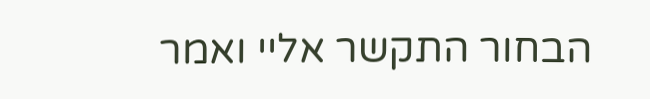הבחור התקשר אליי ואמר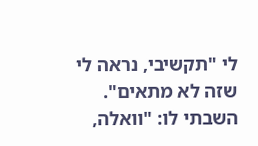לי "תקשיבי, נראה לי שזה לא מתאים". השבתי לו: "וואלה,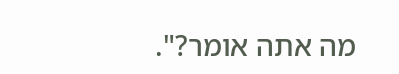מה אתה אומר?".